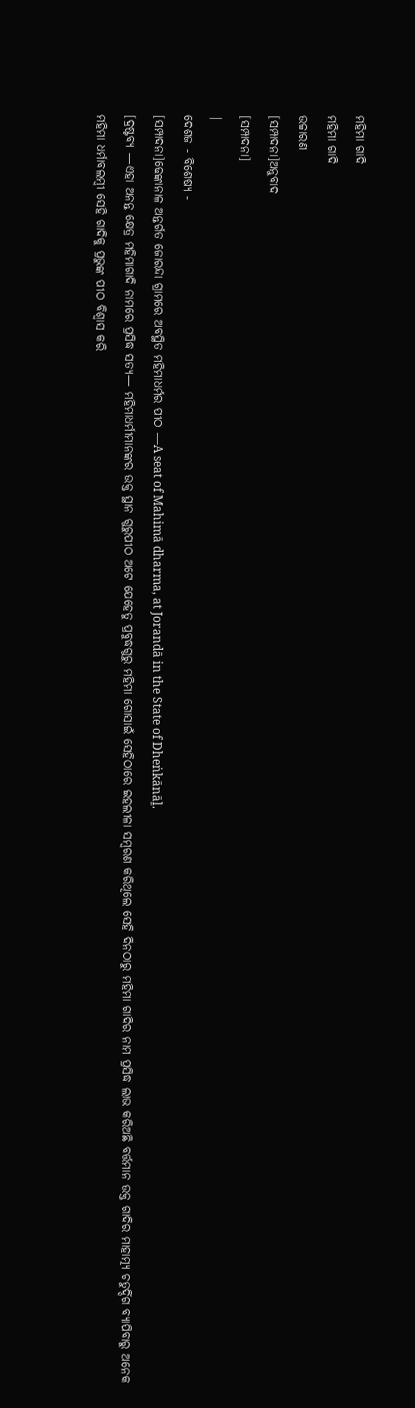ମହିମା ଗାଦି
ମହିମା ଗାଦି
ଉଚ୍ଚାରଣ
[ସମ୍ପାଦନା]ଅନୁବାଦ
[ସମ୍ପାଦନା]
|
ଦେଶଜ - ବିଶେଷ୍ୟ -
[ସମ୍ପାଦନା]ଢେଙ୍କାନାଳ ଅନ୍ତର୍ଗତ ଜୋରନ୍ଦା ଗ୍ରାମରେ ଅବସ୍ଥିତ ମହିମାଧର୍ମର ପୀଠ —A seat of Mahimā dharma, at Jorandā in the State of Dheṅkānāḻ.
[ଦ୍ରଷ୍ଟବ୍ୟ —ଏହା ଅନନ୍ତ କ୍ଷେତ୍ର ମହିମାଗାଦି ନାମରେ ପ୍ରସିଦ୍ଧ ସତ୍ୟ— ମହିମାଧର୍ମୀମାନଙ୍କର ଉକ୍ତ ସ୍ଥାନ ଗୁରୁପୀଠ ଅଟେ ଯେହେତୁ ପ୍ରବୁଦ୍ଧଗୁରୁ ମହିମା ଗୋସାଇଁ ସେହିଠାରେ ଇହଲୀଳା ସମ୍ୱରଣ କରିଥିଲେ ସେହି ଦିନଠାରୁ ମହିମା ଗାଦିର ନାମ ପ୍ରସିଦ୍ଧ ଲାଭ କରିଅଛି ବର୍ତ୍ତମାନ ଉକ୍ତ ଗାଦିର ମାହାତ୍ମ୍ୟ ଚତୁର୍ଦ୍ଦିଗ ବ୍ୟାପିବାରୁ ଅନେକ ମହିମା ଧର୍ମାବଲମ୍ୱୀ ସେହି ଗାଦିକୁ ପ୍ରଭୁଙ୍କ ପୀଠ ବିଶ୍ୱାସ କରି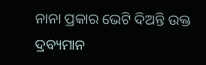ନାନା ପ୍ରକାର ଭେଟି ଦିଅନ୍ତି ଉକ୍ତ ଦ୍ରବ୍ୟମାନ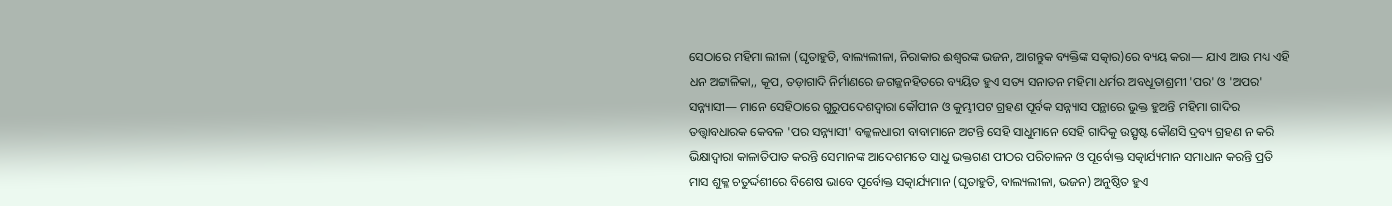ସେଠାରେ ମହିମା ଲୀଳା (ଘୃତାହୁତି, ବାଲ୍ୟଲୀଳା, ନିରାକାର ଈଶ୍ୱରଙ୍କ ଭଜନ, ଆଗନ୍ତୁକ ବ୍ୟକ୍ତିଙ୍କ ସତ୍କାର)ରେ ବ୍ୟୟ କରା— ଯାଏ ଆଉ ମଧ୍ୟ ଏହି ଧନ ଅଟ୍ଟାଳିକା,, କୂପ, ତଡ଼ାଗାଦି ନିର୍ମାଣରେ ଜଗଜ୍ଜନହିତରେ ବ୍ୟୟିତ ହୁଏ ସତ୍ୟ ସନାତନ ମହିମା ଧର୍ମର ଅବଧୂତାଶ୍ରମୀ 'ପର' ଓ 'ଅପର' ସନ୍ନ୍ୟାସୀ— ମାନେ ସେହିଠାରେ ଗୁରୁପଦେଶଦ୍ୱାରା କୌପୀନ ଓ କୁମ୍ଭୀପଟ ଗ୍ରହଣ ପୂର୍ବକ ସନ୍ନ୍ୟାସ ପନ୍ଥାରେ ଭୁକ୍ତ ହୁଅନ୍ତି ମହିମା ଗାଦିର ତତ୍ତ୍ୱାବଧାରକ କେବଳ 'ପର ସନ୍ନ୍ୟାସୀ' ବଳ୍କଳଧାରୀ ବାବାମାନେ ଅଟନ୍ତି ସେହି ସାଧୁମାନେ ସେହି ଗାଦିକୁ ଉତ୍ସୃଷ୍ଟ କୌଣସି ଦ୍ରବ୍ୟ ଗ୍ରହଣ ନ କରି ଭିକ୍ଷାଦ୍ୱାରା କାଳାତିପାତ କରନ୍ତି ସେମାନଙ୍କ ଆଦେଶମତେ ସାଧୁ ଭକ୍ତଗଣ ପୀଠର ପରିଚାଳନ ଓ ପୂର୍ବୋକ୍ତ ସତ୍କାର୍ଯ୍ୟମାନ ସମାଧାନ କରନ୍ତି ପ୍ରତି ମାସ ଶୁକ୍ଳ ଚତୁର୍ଦ୍ଦଶୀରେ ବିଶେଷ ଭାବେ ପୂର୍ବୋକ୍ତ ସତ୍କାର୍ଯ୍ୟମାନ (ଘୃତାହୁତି, ବାଲ୍ୟଲୀଳା, ଭଜନ) ଅନୁଷ୍ଠିତ ହୁଏ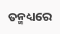ତନ୍ମଧ୍ୟରେ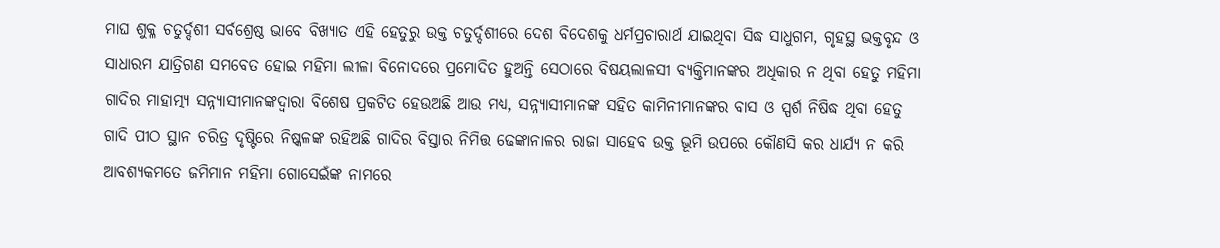ମାଘ ଶୁକ୍ଳ ଚତୁର୍ଦ୍ଦଶୀ ସର୍ବଶ୍ରେଷ୍ଠ ଭାବେ ବିଖ୍ୟାତ ଏହି ହେତୁରୁ ଉକ୍ତ ଚତୁର୍ଦ୍ଦଶୀରେ ଦେଶ ବିଦେଶକୁ ଧର୍ମପ୍ରଚାରାର୍ଥ ଯାଇଥିବା ସିଦ୍ଧ ସାଧୁଗମ, ଗୃହସ୍ଥ ଭକ୍ତବୃନ୍ଦ ଓ ସାଧାରମ ଯାତ୍ରିଗଣ ସମବେତ ହୋଇ ମହିମା ଲୀଳା ବିନୋଦରେ ପ୍ରମୋଦିତ ହୁଅନ୍ତି ସେଠାରେ ବିଷୟଲାଳସୀ ବ୍ୟକ୍ତିମାନଙ୍କର ଅଧିକାର ନ ଥିବା ହେତୁ ମହିମା ଗାଦିର ମାହାତ୍ମ୍ୟ ସନ୍ନ୍ୟାସୀମାନଙ୍କଦ୍ୱାରା ବିଶେଷ ପ୍ରକଟିତ ହେଉଅଛି ଆଉ ମଧ୍ୟ, ସନ୍ନ୍ୟାସୀମାନଙ୍କ ସହିତ କାମିନୀମାନଙ୍କର ବାସ ଓ ସ୍ପର୍ଶ ନିଷିଦ୍ଧ ଥିବା ହେତୁ ଗାଦି ପୀଠ ସ୍ଥାନ ଚରିତ୍ର ଦୃଷ୍ଟିରେ ନିଷ୍କଳଙ୍କ ରହିଅଛି ଗାଦିର ବିସ୍ତାର ନିମିତ୍ତ ଢେଙ୍କାନାଳର ରାଜା ସାହେବ ଉକ୍ତ ଭୂମି ଉପରେ କୌଣସି କର ଧାର୍ଯ୍ୟ ନ କରି ଆବଶ୍ୟକମତେ ଜମିମାନ ମହିମା ଗୋସେଇଁଙ୍କ ନାମରେ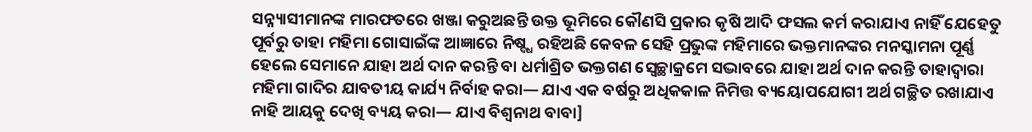ସନ୍ନ୍ୟାସୀମାନଙ୍କ ମାରଫତରେ ଖଞ୍ଜା କରୁଅଛନ୍ତି ଉକ୍ତ ଭୂମିରେ କୌଣସି ପ୍ରକାର କୃଷି ଆଦି ଫସଲ କର୍ମ କରାଯାଏ ନାହିଁ ଯେହେତୁ ପୂର୍ବରୁ ତାହା ମହିମା ଗୋସାଇଁଙ୍କ ଆଜ୍ଞାରେ ନିଷ୍ଦ୍ଧ ରହିଅଛି କେବଳ ସେହି ପ୍ରଭୁଙ୍କ ମହିମାରେ ଭକ୍ତମାନଙ୍କର ମନସ୍କାମନା ପୂର୍ଣ୍ଣ ହେଲେ ସେମାନେ ଯାହା ଅର୍ଥ ଦାନ କରନ୍ତି ବା ଧର୍ମାଶ୍ରିତ ଭକ୍ତଗଣ ସ୍ୱେଚ୍ଛାକ୍ରମେ ସଦ୍ଭାବରେ ଯାହା ଅର୍ଥ ଦାନ କରନ୍ତି ତାହାଦ୍ୱାରା ମହିମା ଗାଦିର ଯାବତୀୟ କାର୍ଯ୍ୟ ନିର୍ବାହ କରା— ଯାଏ ଏକ ବର୍ଷରୁ ଅଧିକକାଳ ନିମିତ୍ତ ବ୍ୟୟୋପଯୋଗୀ ଅର୍ଥ ଗଚ୍ଛିତ ରଖାଯାଏ ନାହି ଆୟକୁ ଦେଖି ବ୍ୟୟ କରା— ଯାଏ ବିଶ୍ୱନାଥ ବାବା]